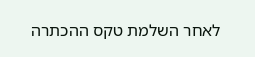לאחר השלמת טקס ההכתרה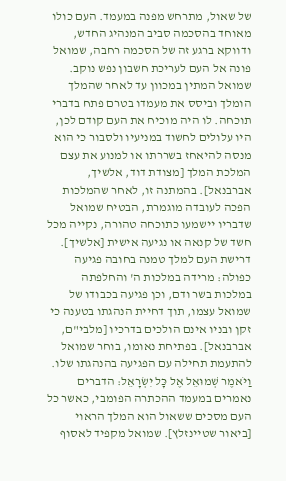של שאול, מתרחש מפנה במעמד. העם כולו מאוחד בהסכמה סביב המנהיג החדש, ודווקא ברגע זה של הסכמה רחבה, שמואל פונה אל העם לעריכת חשבון נפש נוקב.
שמואל המתין במכוון עד לאחר שהמלך הומלך וביסס את מעמדו בטרם פתח בדברי תוכחה. לו היה מוכיח את העם קודם לכן, היו עלולים לחשוד במניעיו ולסבור כי הוא מנסה להיאחז בשררתו או למנוע את עצם המלכת המלך [מצודת דוד, אלשיך, אברבנאל]. בהמתנה זו, לאחר שהמלכות הפכה לעובדה מוגמרת, הבטיח שמואל שדבריו יישמעו כתוכחה טהורה, נקייה מכל חשד של קנאה או נגיעה אישית [אלשיך].
דרישת העם למלך טמנה בחובה פגיעה כפולה: מרידה במלכות ה' והחלפתה במלכות בשר ודם, וכן פגיעה בכבודו של שמואל עצמו, תוך דחיית הנהגתו בטענה כי זקן ובניו אינם הולכים בדרכיו [מלבי"ם, אברבנאל]. בפתיחת נאומו, בוחר שמואל להתעמת תחילה עם הפגיעה בהנהגתו שלו.
וַיֹּאמֶר שְׁמוּאֵל אֶל כָּל יִשְׂרָאֵל: הדברים נאמרים במעמד ההכתרה הפומבי, כאשר כל העם מסכים ששאול הוא המלך הראוי [ביאור שטיינזלץ]. שמואל מקפיד לאסוף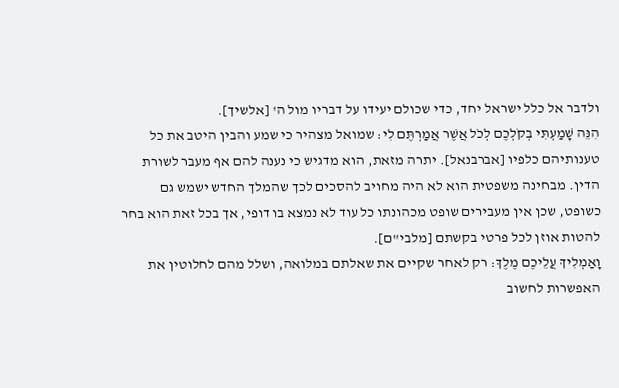ולדבר אל כלל ישראל יחד, כדי שכולם יעידו על דבריו מול ה' [אלשיך].
הִנֵּה שָׁמַעְתִּי בְקֹלְכֶם לְכֹל אֲשֶׁר אֲמַרְתֶּם לִי: שמואל מצהיר כי שמע והבין היטב את כל טענותיהם כלפיו [אברבנאל]. יתרה מזאת, הוא מדגיש כי נענה להם אף מעבר לשורת הדין. מבחינה משפטית הוא לא היה מחויב להסכים לכך שהמלך החדש ישמש גם כשופט, שכן אין מעבירים שופט מכהונתו כל עוד לא נמצא בו דופי, אך בכל זאת הוא בחר להטות אוזן לכל פרטי בקשתם [מלבי"ם].
וָאַמְלִיךְ עֲלֵיכֶם מֶלֶךְ: רק לאחר שקיים את שאלתם במלואה, ושלל מהם לחלוטין את האפשרות לחשוב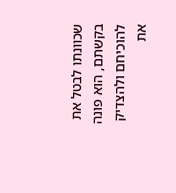שכוונתו לבטל את בקשתם, הוא פונה להוכיחם ולהצדיק את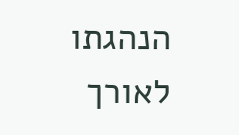הנהגתו לאורך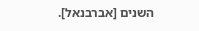השנים [אברבנאל].